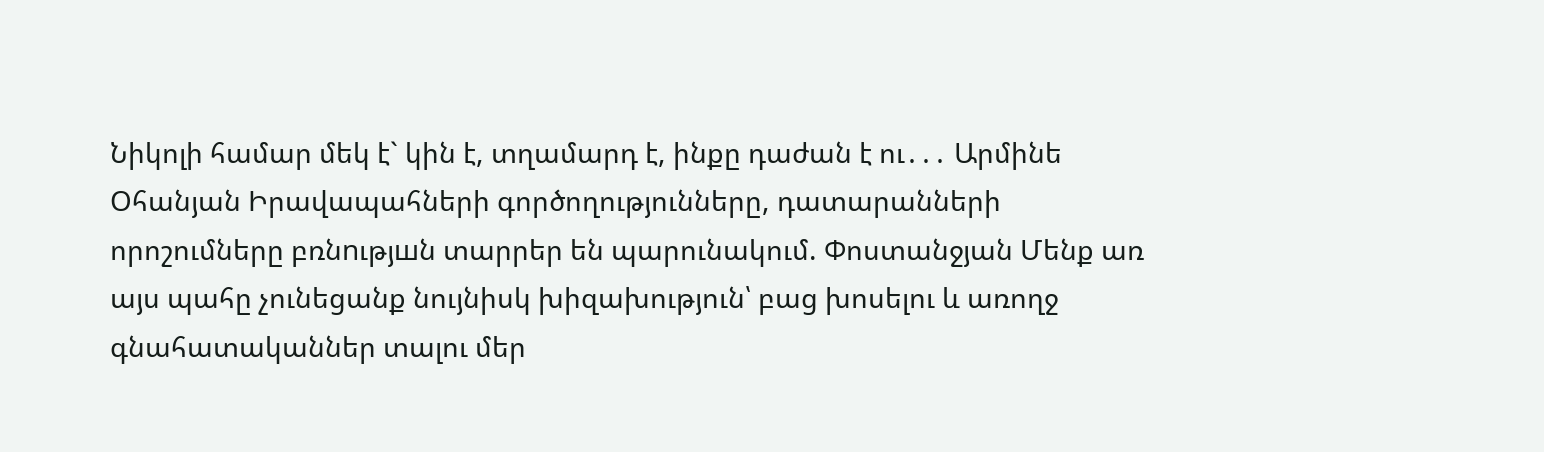Նիկոլի համար մեկ է` կին է, տղամարդ է, ինքը դաժան է ու․․․ Արմինե Օհանյան Իրավապահների գործողությունները, դատարանների որոշումները բռնnւթյшն տարրեր են պարունակում. Փոստանջյան Մենք առ այս պահը չունեցանք նույնիսկ խիզախություն՝ բաց խոսելու և առողջ գնահատականներ տալու մեր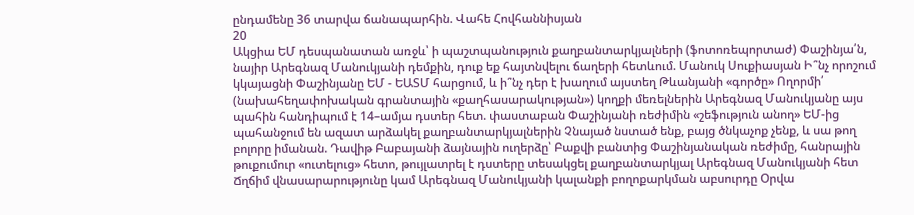ընդամենը 36 տարվա ճանապարհին. Վահե Հովհաննիսյան
20
Ակցիա ԵՄ դեսպանատան առջև՝ ի պաշտպանություն քաղբանտարկյալների (ֆոտոռեպորտաժ) Փաշինյա՛ն, նայիր Արեգնազ Մանուկյանի դեմքին, դուք եք հայտնվելու ճաղերի հետևում. Մանուկ Սուքիասյան Ի՞նչ որոշում կկայացնի Փաշինյանը ԵՄ - ԵԱՏՄ հարցում, և ի՞նչ դեր է խաղում այստեղ Թևանյանի «գործը» Ողորմի՛ (նախահեղափոխական գրանտային «քաղհասարակության») կողքի մեռելներին Արեգնազ Մանուկյանը այս պահին հանդիպում է 14–ամյա դստեր հետ. փաստաբան Փաշինյանի ռեժիմին «շեֆություն անող» ԵՄ-ից պահանջում են ազատ արձակել քաղբանտարկյալներին Չնայած նստած ենք, բայց ծնկաչոք չենք, և սա թող բոլորը իմանան. Դավիթ Բաբայանի ձայնային ուղերձը՝ Բաքվի բանտից Փաշինյանական ռեժիմը, հանրային թուքումուր «ուտելուց» հետո, թույլատրել է դստերը տեսակցել քաղբանտարկյալ Արեգնազ Մանուկյանի հետ Ճղճիմ վնասարարությունը կամ Արեգնազ Մանուկյանի կալանքի բողոքարկման աբսուրդը Օրվա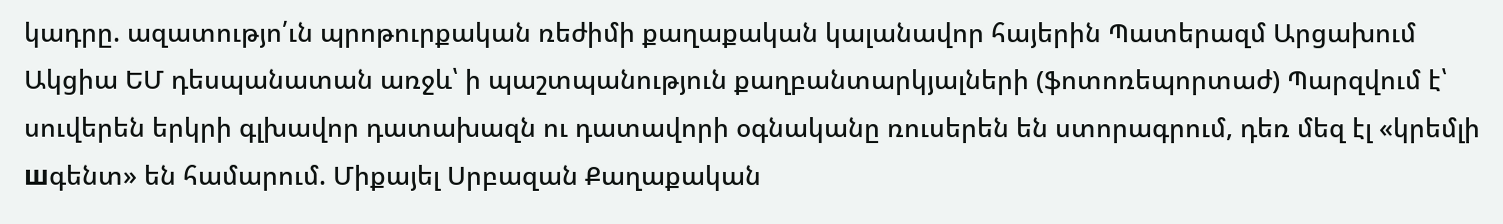կադրը. ազատությո՛ւն պրոթուրքական ռեժիմի քաղաքական կալանավոր հայերին Պատերազմ Արցախում
Ակցիա ԵՄ դեսպանատան առջև՝ ի պաշտպանություն քաղբանտարկյալների (ֆոտոռեպորտաժ) Պարզվում է՝ սուվերեն երկրի գլխավոր դատախազն ու դատավորի օգնականը ռուսերեն են ստորագրում, դեռ մեզ էլ «կրեմլի шգենտ» են համարում. Միքայել Սրբազան Քաղաքական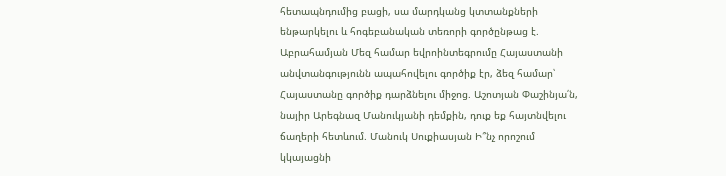հետապնդումից բացի, սա մարդկանց կտտանքների ենթարկելու և հոգեբանական տեռորի գործընթաց է. Աբրահամյան Մեզ համար եվրոինտեգրումը Հայաստանի անվտանգությունն ապահովելու գործիք էր, ձեզ համար՝ Հայաստանը գործիք դարձնելու միջոց. Աշոտյան Փաշինյա՛ն, նայիր Արեգնազ Մանուկյանի դեմքին, դուք եք հայտնվելու ճաղերի հետևում. Մանուկ Սուքիասյան Ի՞նչ որոշում կկայացնի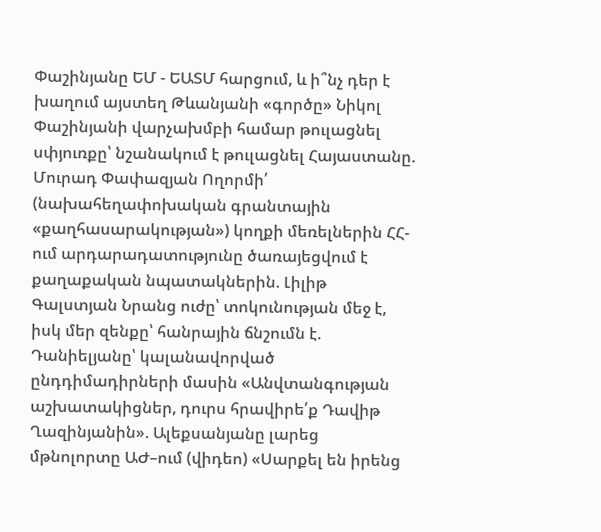Փաշինյանը ԵՄ - ԵԱՏՄ հարցում, և ի՞նչ դեր է խաղում այստեղ Թևանյանի «գործը» Նիկոլ Փաշինյանի վարչախմբի համար թուլացնել սփյուռքը՝ նշանակում է թուլացնել Հայաստանը. Մուրադ Փափազյան Ողորմի՛ (նախահեղափոխական գրանտային «քաղհասարակության») կողքի մեռելներին ՀՀ-ում արդարադատությունը ծառայեցվում է քաղաքական նպատակներին. Լիլիթ Գալստյան Նրանց ուժը՝ տոկունության մեջ է, իսկ մեր զենքը՝ հանրային ճնշումն է. Դանիելյանը՝ կալանավորված ընդդիմադիրների մասին «Անվտանգության աշխատակիցներ, դուրս հրավիրե՛ք Դավիթ Ղազինյանին». Ալեքսանյանը լարեց մթնոլորտը ԱԺ–ում (վիդեո) «Սարքել են իրենց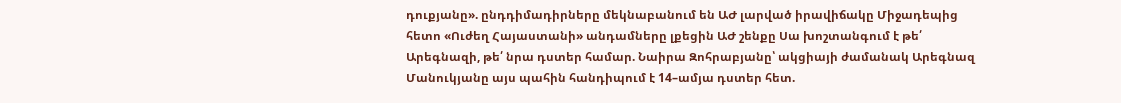դուքյանը». ընդդիմադիրները մեկնաբանում են ԱԺ լարված իրավիճակը Միջադեպից հետո «Ուժեղ Հայաստանի» անդամները լքեցին ԱԺ շենքը Սա խոշտանգում է թե՛ Արեգնազի, թե՛ նրա դստեր համար. Նաիրա Զոհրաբյանը՝ ակցիայի ժամանակ Արեգնազ Մանուկյանը այս պահին հանդիպում է 14–ամյա դստեր հետ.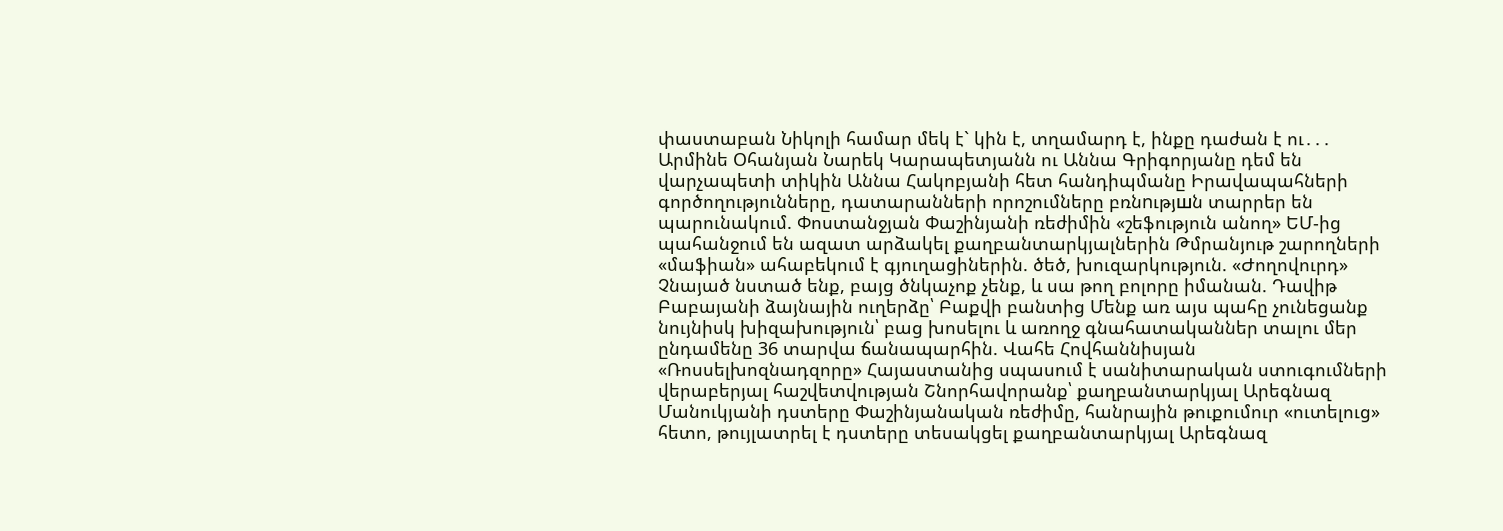փաստաբան Նիկոլի համար մեկ է` կին է, տղամարդ է, ինքը դաժան է ու․․․ Արմինե Օհանյան Նարեկ Կարապետյանն ու Աննա Գրիգորյանը դեմ են վարչապետի տիկին Աննա Հակոբյանի հետ հանդիպմանը Իրավապահների գործողությունները, դատարանների որոշումները բռնnւթյшն տարրեր են պարունակում. Փոստանջյան Փաշինյանի ռեժիմին «շեֆություն անող» ԵՄ-ից պահանջում են ազատ արձակել քաղբանտարկյալներին Թմրանյութ շարողների «մաֆիան» ահաբեկում է գյուղացիներին. ծեծ, խուզարկություն. «Ժողովուրդ» Չնայած նստած ենք, բայց ծնկաչոք չենք, և սա թող բոլորը իմանան. Դավիթ Բաբայանի ձայնային ուղերձը՝ Բաքվի բանտից Մենք առ այս պահը չունեցանք նույնիսկ խիզախություն՝ բաց խոսելու և առողջ գնահատականներ տալու մեր ընդամենը 36 տարվա ճանապարհին. Վահե Հովհաննիսյան «Ռոսսելխոզնադզորը» Հայաստանից սպասում է սանիտարական ստուգումների վերաբերյալ հաշվետվության Շնորհավորանք՝ քաղբանտարկյալ Արեգնազ Մանուկյանի դստերը Փաշինյանական ռեժիմը, հանրային թուքումուր «ուտելուց» հետո, թույլատրել է դստերը տեսակցել քաղբանտարկյալ Արեգնազ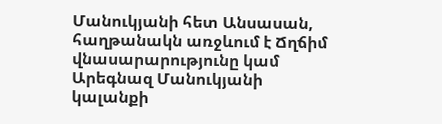Մանուկյանի հետ Անսասան, հաղթանակն առջևում է Ճղճիմ վնասարարությունը կամ Արեգնազ Մանուկյանի կալանքի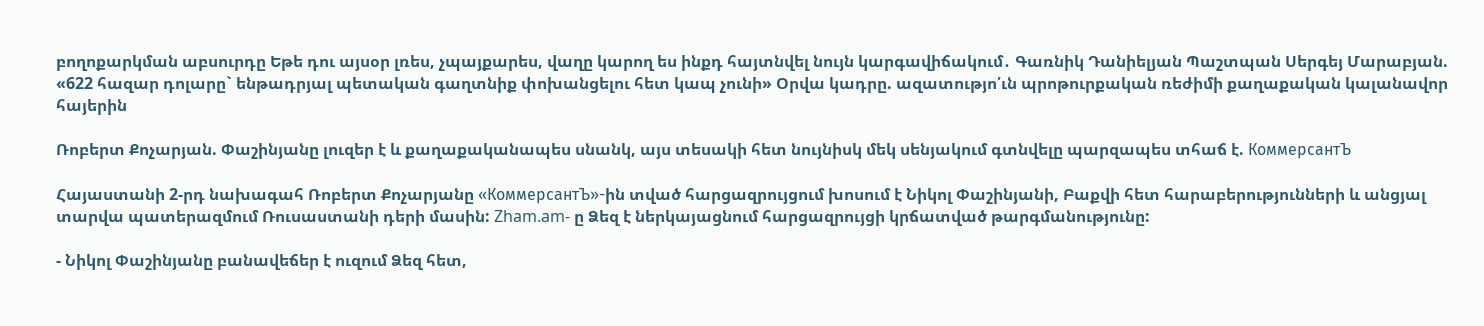բողոքարկման աբսուրդը Եթե դու այսօր լռես, չպայքարես, վաղը կարող ես ինքդ հայտնվել նույն կարգավիճակում․ Գառնիկ Դանիելյան Պաշտպան Սերգեյ Մարաբյան. «622 հազար դոլարը` ենթադրյալ պետական գաղտնիք փոխանցելու հետ կապ չունի» Օրվա կադրը. ազատությո՛ւն պրոթուրքական ռեժիմի քաղաքական կալանավոր հայերին

Ռոբերտ Քոչարյան. Փաշինյանը լուզեր է և քաղաքականապես սնանկ, այս տեսակի հետ նույնիսկ մեկ սենյակում գտնվելը պարզապես տհաճ է. КоммерсантЪ

Հայաստանի 2-րդ նախագահ Ռոբերտ Քոչարյանը «КоммерсантЪ»-ին տված հարցազրույցում խոսում է Նիկոլ Փաշինյանի, Բաքվի հետ հարաբերությունների և անցյալ տարվա պատերազմում Ռուսաստանի դերի մասին: Zham.am- ը Ձեզ է ներկայացնում հարցազրույցի կրճատված թարգմանությունը:

- Նիկոլ Փաշինյանը բանավեճեր է ուզում Ձեզ հետ,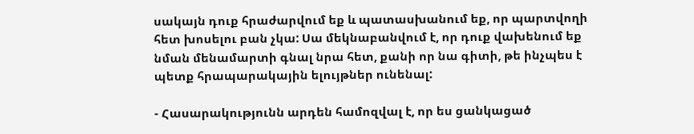սակայն դուք հրաժարվում եք և պատասխանում եք, որ պարտվողի հետ խոսելու բան չկա: Սա մեկնաբանվում է, որ դուք վախենում եք նման մենամարտի գնալ նրա հետ, քանի որ նա գիտի, թե ինչպես է պետք հրապարակային ելույթներ ունենալ:

- Հասարակությունն արդեն համոզվալ է, որ ես ցանկացած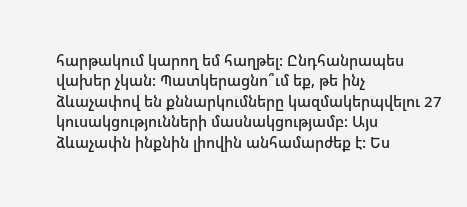հարթակում կարող եմ հաղթել: Ընդհանրապես վախեր չկան: Պատկերացնո՞ւմ եք, թե ինչ ձևաչափով են քննարկումները կազմակերպվելու 27 կուսակցությունների մասնակցությամբ: Այս ձևաչափն ինքնին լիովին անհամարժեք է: Ես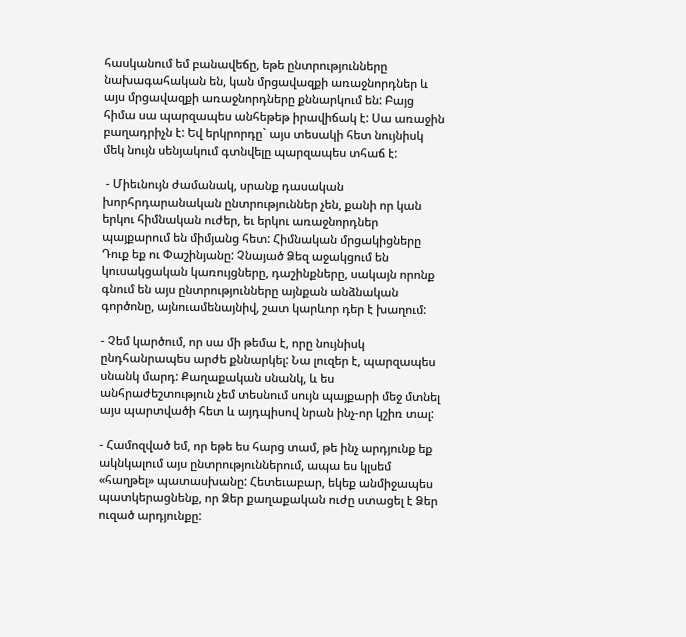հասկանում եմ բանավեճը, եթե ընտրությունները նախագահական են, կան մրցավազքի առաջնորդներ և այս մրցավազքի առաջնորդները քննարկում են: Բայց հիմա սա պարզապես անհեթեթ իրավիճակ է: Սա առաջին բաղադրիչն է: Եվ երկրորդը` այս տեսակի հետ նույնիսկ մեկ նույն սենյակում գտնվելը պարզապես տհաճ է:

 - Միեւնույն ժամանակ, սրանք դասական խորհրդարանական ընտրություններ չեն, քանի որ կան երկու հիմնական ուժեր, եւ երկու առաջնորդներ պայքարում են միմյանց հետ: Հիմնական մրցակիցները Դուք եք ու Փաշինյանը: Չնայած Ձեզ աջակցում են կուսակցական կառույցները, դաշինքները, սակայն որոնք գնում են այս ընտրությունները այնքան անձնական գործոնը, այնուամենայնիվ, շատ կարևոր դեր է խաղում:

- Չեմ կարծում, որ սա մի թեմա է, որը նույնիսկ ընդհանրապես արժե քննարկել: Նա լուզեր է, պարզապես սնանկ մարդ: Քաղաքական սնանկ, և ես անհրաժեշտություն չեմ տեսնում սույն պայքարի մեջ մտնել այս պարտվածի հետ և այդպիսով նրան ինչ-որ կշիռ տալ:

- Համոզված եմ, որ եթե ես հարց տամ, թե ինչ արդյունք եք ակնկալում այս ընտրություններում, ապա ես կլսեմ «հաղթել» պատասխանը: Հետեւաբար, եկեք անմիջապես պատկերացնենք, որ Ձեր քաղաքական ուժը ստացել է Ձեր ուզած արդյունքը: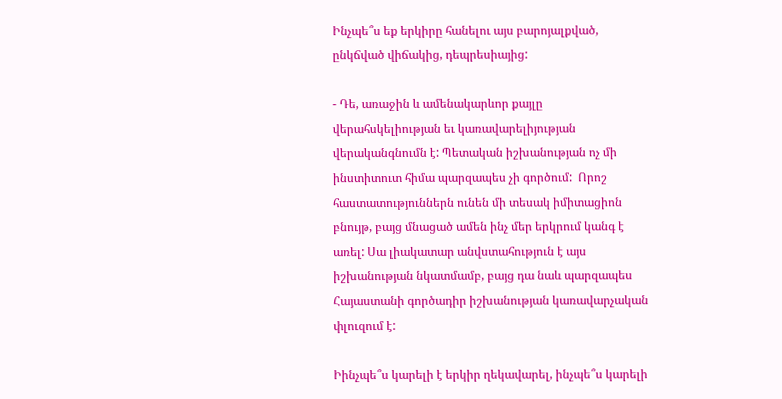Ինչպե՞ս եք երկիրը հանելու այս բարոյալքված, ընկճված վիճակից, դեպրեսիայից:

- Դե, առաջին և ամենակարևոր քայլը վերահսկելիության եւ կառավարելիյության վերականգնումն է: Պետական իշխանության ոչ մի ինստիտուտ հիմա պարզապես չի գործում:  Որոշ հաստատություններն ունեն մի տեսակ իմիտացիոն բնույթ, բայց մնացած ամեն ինչ մեր երկրում կանգ է առել: Սա լիակատար անվստահություն է այս իշխանության նկատմամբ, բայց դա նաև պարզապես Հայաստանի գործադիր իշխանության կառավարչական փլուզում է:

Իինչպե՞ս կարելի է երկիր ղեկավարել, ինչպե՞ս կարելի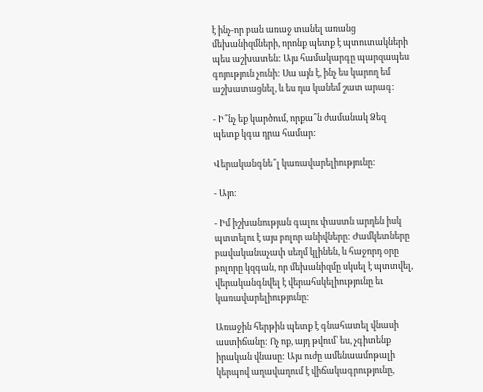է ինչ-որ բան առաջ տանել առանց մեխանիզմների, որոնք պետք է պտուտակների պես աշխատեն: Այս համակարգը պարզապես գոյություն չունի: Սա այն է, ինչ ես կարող եմ աշխատացնել, և ես դա կանեմ շատ արագ:

- Ի՞նչ եք կարծում, որքա՞ն ժամանակ Ձեզ պետք կգա դրա համար:

Վերականգնե՞լ կառավարելիությունը:

- Այո։

- Իմ իշխանության գալու փաստն արդեն իսկ պտտելու է այս բոլոր անիվները: Ժամկետները բավականաչափ սեղմ կլինեն, և հաջորդ օրը բոլորը կզգան, որ մեխանիզմը սկսել է պտտվել, վերականգնվել է վերահսկելիությունը եւ կառավարելիությունը:

Առաջին հերթին պետք է գնահատել վնասի աստիճանը: Ոչ ոք, այդ թվում՝ ես, չգիտենք իրական վնասը: Այս ուժը ամենաամոթալի կերպով աղավաղում է վիճակագրությունը,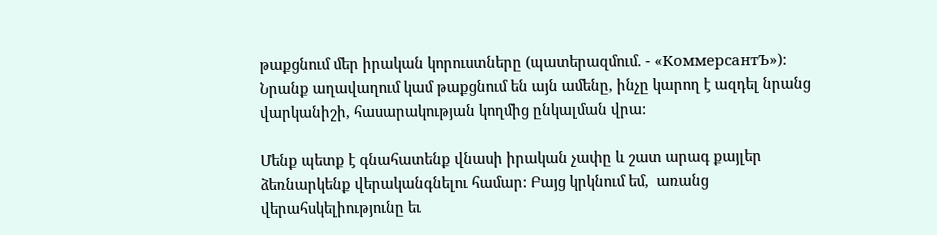թաքցնում մեր իրական կորուստները (պատերազմում. - «КоммерсантЪ»): Նրանք աղավաղում կամ թաքցնում են այն ամենը, ինչը կարող է ազդել նրանց վարկանիշի, հասարակության կողմից ընկալման վրա:

Մենք պետք է գնահատենք վնասի իրական չափը և շատ արագ քայլեր ձեռնարկենք վերականգնելու համար: Բայց կրկնում եմ,  առանց վերահսկելիությունը եւ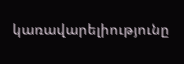կառավարելիությունը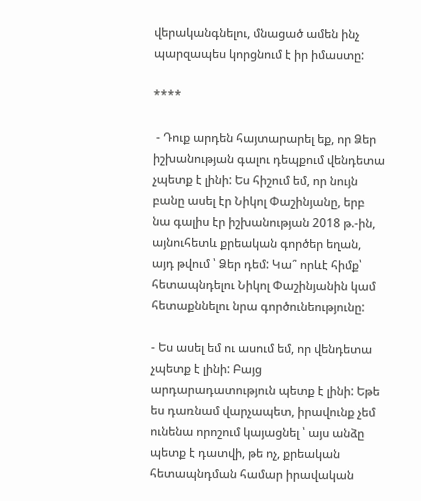վերականգնելու, մնացած ամեն ինչ պարզապես կորցնում է իր իմաստը:

****

 - Դուք արդեն հայտարարել եք, որ Ձեր իշխանության գալու դեպքում վենդետա չպետք է լինի: Ես հիշում եմ, որ նույն բանը ասել էր Նիկոլ Փաշինյանը, երբ նա գալիս էր իշխանության 2018 թ.-ին, այնուհետև քրեական գործեր եղան, այդ թվում ՝ Ձեր դեմ: Կա՞ որևէ հիմք՝ հետապնդելու Նիկոլ Փաշինյանին կամ հետաքննելու նրա գործունեությունը:

- Ես ասել եմ ու ասում եմ, որ վենդետա չպետք է լինի: Բայց արդարադատություն պետք է լինի: Եթե ես դառնամ վարչապետ, իրավունք չեմ ունենա որոշում կայացնել ՝ այս անձը պետք է դատվի, թե ոչ, քրեական հետապնդման համար իրավական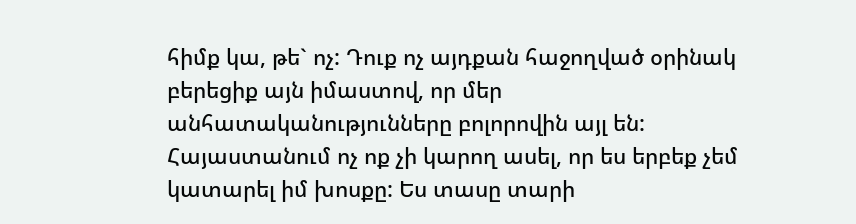հիմք կա, թե` ոչ: Դուք ոչ այդքան հաջողված օրինակ բերեցիք այն իմաստով, որ մեր անհատականությունները բոլորովին այլ են: Հայաստանում ոչ ոք չի կարող ասել, որ ես երբեք չեմ կատարել իմ խոսքը: Ես տասը տարի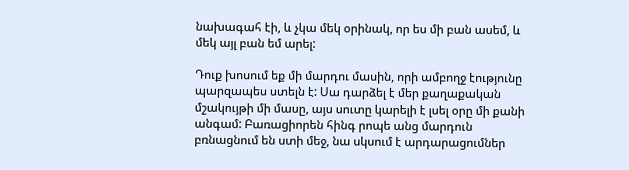նախագահ էի, և չկա մեկ օրինակ, որ ես մի բան ասեմ, և մեկ այլ բան եմ արել:

Դուք խոսում եք մի մարդու մասին, որի ամբողջ էությունը պարզապես ստելն է: Սա դարձել է մեր քաղաքական մշակույթի մի մասը, այս սուտը կարելի է լսել օրը մի քանի անգամ: Բառացիորեն հինգ րոպե անց մարդուն բռնացնում են ստի մեջ, նա սկսում է արդարացումներ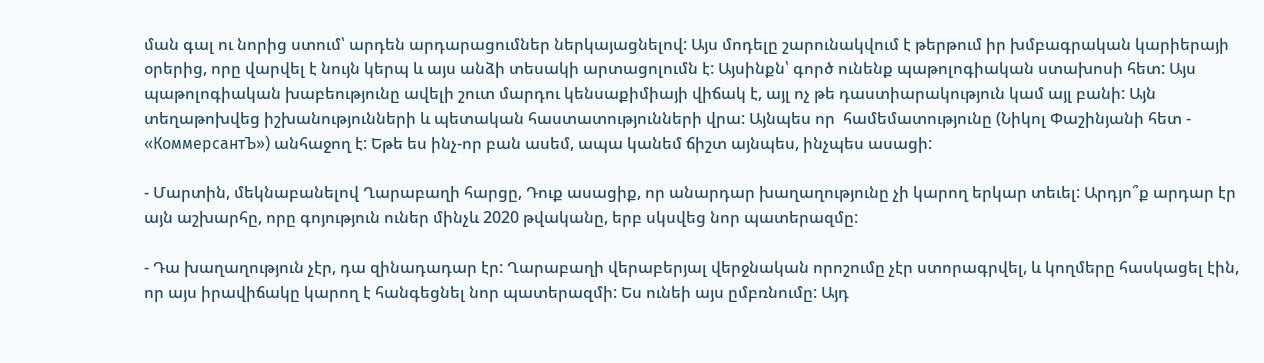ման գալ ու նորից ստում՝ արդեն արդարացումներ ներկայացնելով: Այս մոդելը շարունակվում է թերթում իր խմբագրական կարիերայի օրերից, որը վարվել է նույն կերպ և այս անձի տեսակի արտացոլումն է: Այսինքն՝ գործ ունենք պաթոլոգիական ստախոսի հետ: Այս պաթոլոգիական խաբեությունը ավելի շուտ մարդու կենսաքիմիայի վիճակ է, այլ ոչ թե դաստիարակություն կամ այլ բանի: Այն տեղաթոխվեց իշխանությունների և պետական հաստատությունների վրա: Այնպես որ  համեմատությունը (Նիկոլ Փաշինյանի հետ - «КоммерсантЪ») անհաջող է: Եթե ես ինչ-որ բան ասեմ, ապա կանեմ ճիշտ այնպես, ինչպես ասացի:

- Մարտին, մեկնաբանելով Ղարաբաղի հարցը, Դուք ասացիք, որ անարդար խաղաղությունը չի կարող երկար տեւել: Արդյո՞ք արդար էր այն աշխարհը, որը գոյություն ուներ մինչև 2020 թվականը, երբ սկսվեց նոր պատերազմը:

- Դա խաղաղություն չէր, դա զինադադար էր: Ղարաբաղի վերաբերյալ վերջնական որոշումը չէր ստորագրվել, և կողմերը հասկացել էին, որ այս իրավիճակը կարող է հանգեցնել նոր պատերազմի: Ես ունեի այս ըմբռնումը: Այդ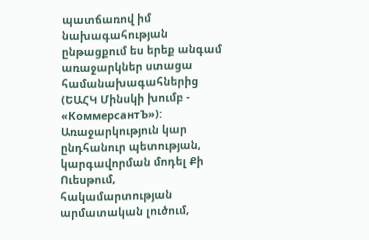պատճառով իմ նախագահության ընթացքում ես երեք անգամ առաջարկներ ստացա համանախագահներից (ԵԱՀԿ Մինսկի խումբ - «КоммерсантЪ»): Առաջարկություն կար ընդհանուր պետության, կարգավորման մոդել Քի Ուեսթում, հակամարտության արմատական լուծում,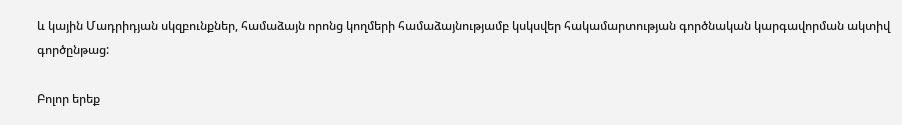և կային Մադրիդյան սկզբունքներ, համաձայն որոնց կողմերի համաձայնությամբ կսկսվեր հակամարտության գործնական կարգավորման ակտիվ գործընթաց:

Բոլոր երեք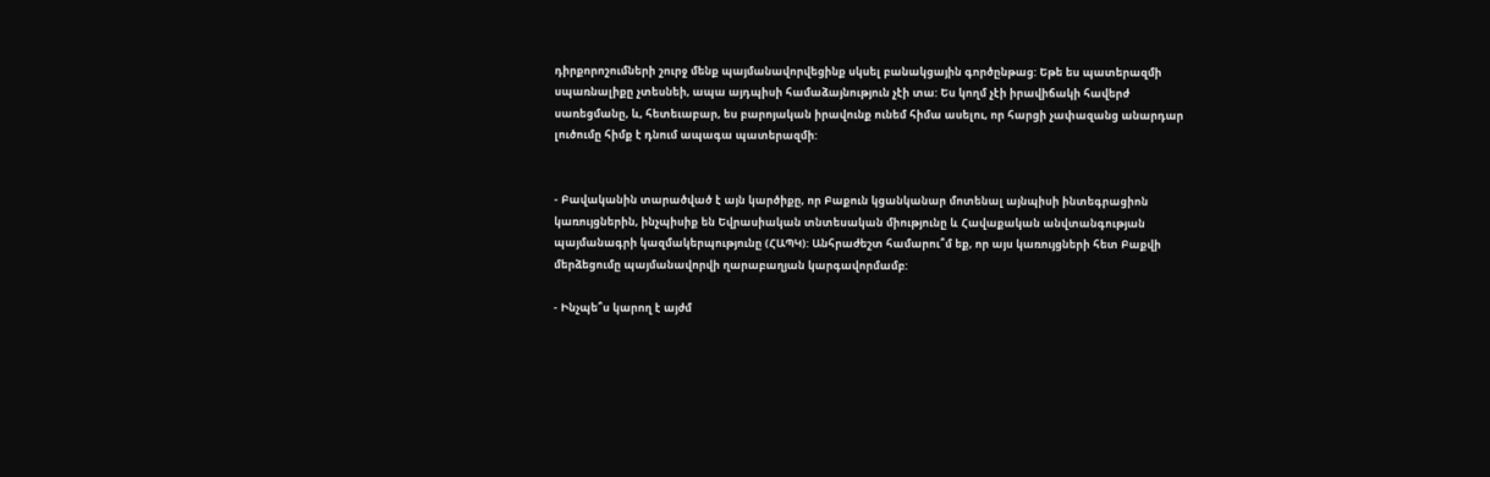դիրքորոշումների շուրջ մենք պայմանավորվեցինք սկսել բանակցային գործընթաց: Եթե ես պատերազմի սպառնալիքը չտեսնեի, ապա այդպիսի համաձայնություն չէի տա: Ես կողմ չէի իրավիճակի հավերժ սառեցմանը, և, հետեւաբար, ես բարոյական իրավունք ունեմ հիմա ասելու, որ հարցի չափազանց անարդար լուծումը հիմք է դնում ապագա պատերազմի:


- Բավականին տարածված է այն կարծիքը, որ Բաքուն կցանկանար մոտենալ այնպիսի ինտեգրացիոն կառույցներին, ինչպիսիք են Եվրասիական տնտեսական միությունը և Հավաքական անվտանգության պայմանագրի կազմակերպությունը (ՀԱՊԿ): Անհրաժեշտ համարու՞մ եք, որ այս կառույցների հետ Բաքվի մերձեցումը պայմանավորվի ղարաբաղյան կարգավորմամբ:

- Ինչպե՞ս կարող է այժմ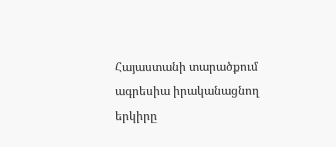Հայաստանի տարածքում ագրեսիա իրականացնող երկիրը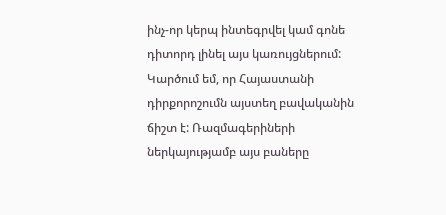ինչ-որ կերպ ինտեգրվել կամ գոնե դիտորդ լինել այս կառույցներում: Կարծում եմ, որ Հայաստանի դիրքորոշումն այստեղ բավականին ճիշտ է: Ռազմագերիների ներկայությամբ այս բաները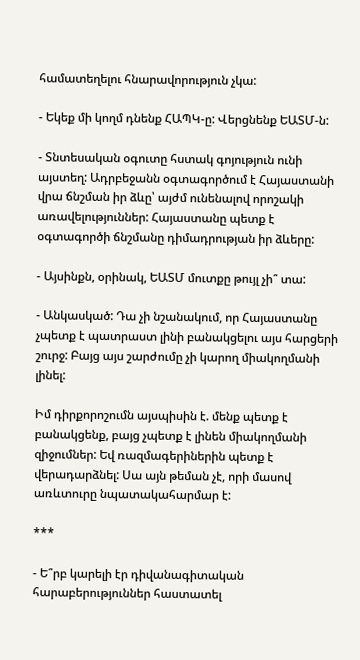համատեղելու հնարավորություն չկա:

- Եկեք մի կողմ դնենք ՀԱՊԿ-ը: Վերցնենք ԵԱՏՄ-ն:

- Տնտեսական օգուտը հստակ գոյություն ունի այստեղ: Ադրբեջանն օգտագործում է Հայաստանի վրա ճնշման իր ձևը՝ այժմ ունենալով որոշակի առավելություններ: Հայաստանը պետք է օգտագործի ճնշմանը դիմադրության իր ձևերը:

- Այսինքն, օրինակ, ԵԱՏՄ մուտքը թույլ չի՞ տա:

- Անկասկած: Դա չի նշանակում, որ Հայաստանը չպետք է պատրաստ լինի բանակցելու այս հարցերի շուրջ: Բայց այս շարժումը չի կարող միակողմանի լինել:

Իմ դիրքորոշումն այսպիսին է. մենք պետք է բանակցենք, բայց չպետք է լինեն միակողմանի զիջումներ: Եվ ռազմագերիներին պետք է վերադարձնել: Սա այն թեման չէ, որի մասով առևտուրը նպատակահարմար է:

***

- Ե՞րբ կարելի էր դիվանագիտական հարաբերություններ հաստատել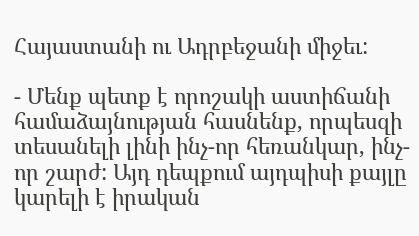Հայաստանի ու Ադրբեջանի միջեւ:

- Մենք պետք է որոշակի աստիճանի համաձայնության հասնենք, որպեսզի տեսանելի լինի ինչ-որ հեռանկար, ինչ-որ շարժ: Այդ դեպքում այդպիսի քայլը կարելի է իրական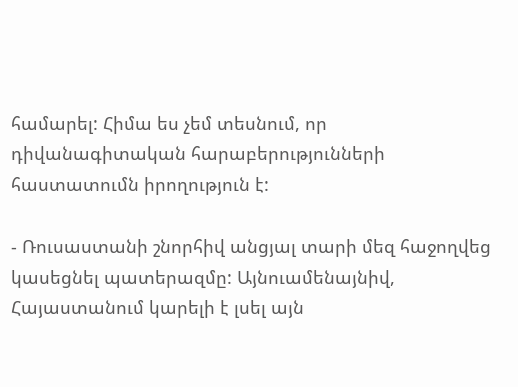համարել: Հիմա ես չեմ տեսնում, որ դիվանագիտական հարաբերությունների հաստատումն իրողություն է:

- Ռուսաստանի շնորհիվ անցյալ տարի մեզ հաջողվեց կասեցնել պատերազմը: Այնուամենայնիվ, Հայաստանում կարելի է լսել այն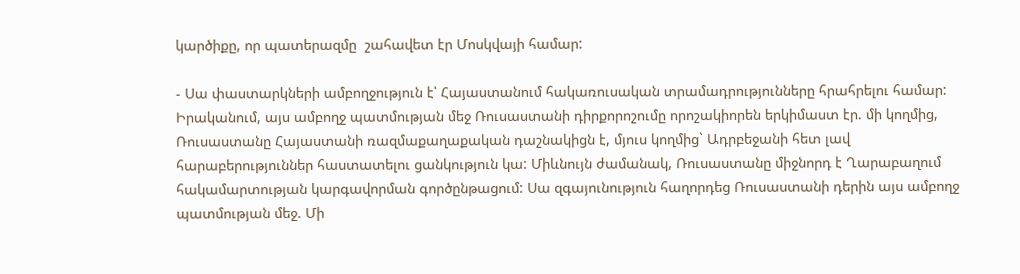կարծիքը, որ պատերազմը  շահավետ էր Մոսկվայի համար:

- Սա փաստարկների ամբողջություն է՝ Հայաստանում հակառուսական տրամադրությունները հրահրելու համար: Իրականում, այս ամբողջ պատմության մեջ Ռուսաստանի դիրքորոշումը որոշակիորեն երկիմաստ էր. մի կողմից, Ռուսաստանը Հայաստանի ռազմաքաղաքական դաշնակիցն է, մյուս կողմից` Ադրբեջանի հետ լավ հարաբերություններ հաստատելու ցանկություն կա: Միևնույն ժամանակ, Ռուսաստանը միջնորդ է Ղարաբաղում հակամարտության կարգավորման գործընթացում: Սա զգայունություն հաղորդեց Ռուսաստանի դերին այս ամբողջ պատմության մեջ. Մի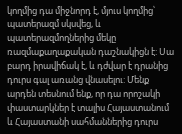կողմից դա միջնորդ է, մյուս կողմից՝ պատերազմ սկսվեց, և պատերազմողներից մեկը ռազմաքաղաքական դաշնակիցն է: Սա բարդ իրավիճակ է, և դժվար է դրանից դուրս գալ առանց վնասելու: Մենք արդեն տեսնում ենք, որ դա որոշակի փաստարկներ է տալիս Հայաստանում և Հայաստանի սահմաններից դուրս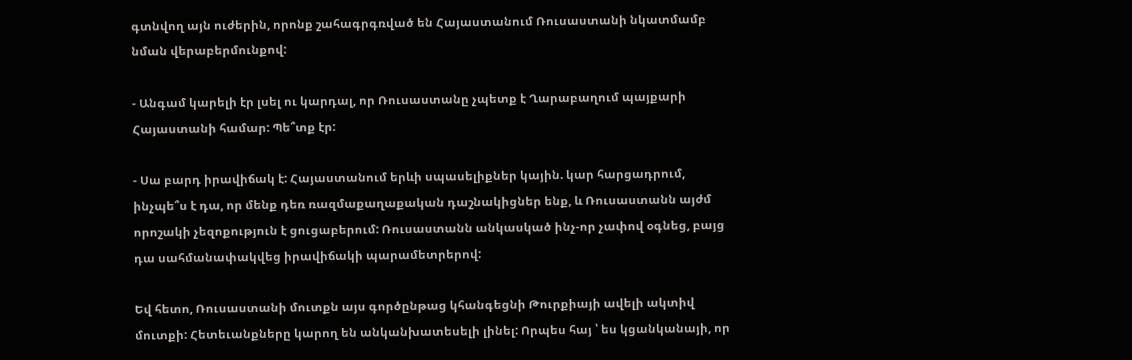գտնվող այն ուժերին, որոնք շահագրգռված են Հայաստանում Ռուսաստանի նկատմամբ նման վերաբերմունքով:

- Անգամ կարելի էր լսել ու կարդալ, որ Ռուսաստանը չպետք է Ղարաբաղում պայքարի Հայաստանի համար: Պե՞տք էր:

- Սա բարդ իրավիճակ է: Հայաստանում երևի սպասելիքներ կային. կար հարցադրում, ինչպե՞ս է դա, որ մենք դեռ ռազմաքաղաքական դաշնակիցներ ենք, և Ռուսաստանն այժմ որոշակի չեզոքություն է ցուցաբերում: Ռուսաստանն անկասկած ինչ-որ չափով օգնեց, բայց դա սահմանափակվեց իրավիճակի պարամետրերով:

Եվ հետո, Ռուսաստանի մուտքն այս գործընթաց կհանգեցնի Թուրքիայի ավելի ակտիվ մուտքի: Հետեւանքները կարող են անկանխատեսելի լինել: Որպես հայ ՝ ես կցանկանայի, որ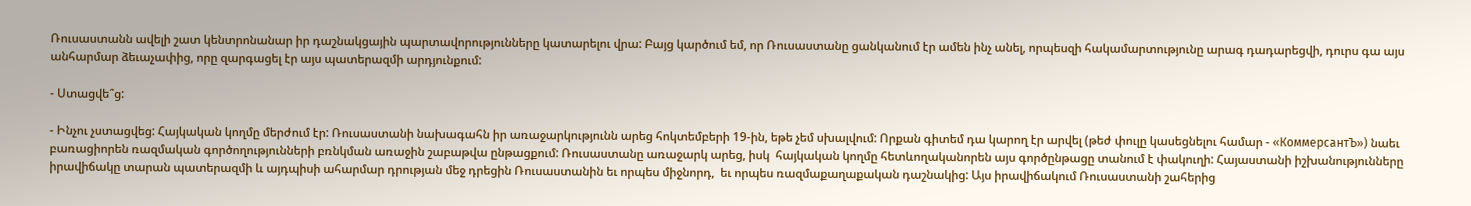Ռուսաստանն ավելի շատ կենտրոնանար իր դաշնակցային պարտավորությունները կատարելու վրա: Բայց կարծում եմ, որ Ռուսաստանը ցանկանում էր ամեն ինչ անել, որպեսզի հակամարտությունը արագ դադարեցվի, դուրս գա այս անհարմար ձեւաչափից, որը զարգացել էր այս պատերազմի արդյունքում:

- Ստացվե՞ց:

- Ինչու չստացվեց: Հայկական կողմը մերժում էր: Ռուսաստանի նախագահն իր առաջարկությունն արեց հոկտեմբերի 19-ին, եթե չեմ սխալվում: Որքան գիտեմ դա կարող էր արվել (թեժ փուլը կասեցնելու համար - «КоммерсантЪ») նաեւ բառացիորեն ռազմական գործողությունների բռնկման առաջին շաբաթվա ընթացքում: Ռուսաստանը առաջարկ արեց, իսկ  հայկական կողմը հետևողականորեն այս գործընթացը տանում է փակուղի: Հայաստանի իշխանությունները իրավիճակը տարան պատերազմի և այդպիսի ահարմար դրության մեջ դրեցին Ռուսաստանին եւ որպես միջնորդ,  եւ որպես ռազմաքաղաքական դաշնակից: Այս իրավիճակում Ռուսաստանի շահերից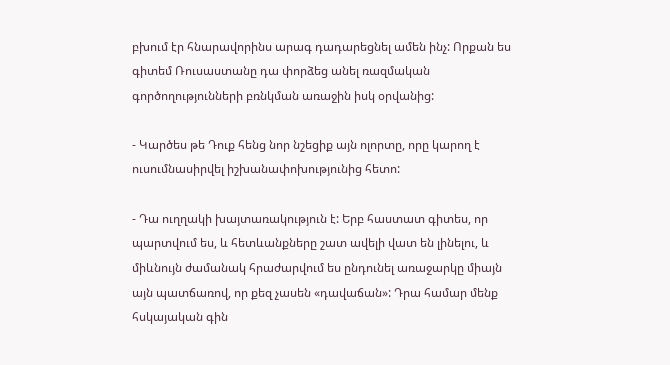բխում էր հնարավորինս արագ դադարեցնել ամեն ինչ: Որքան ես գիտեմ Ռուսաստանը դա փորձեց անել ռազմական գործողությունների բռնկման առաջին իսկ օրվանից:

- Կարծես թե Դուք հենց նոր նշեցիք այն ոլորտը, որը կարող է ուսումնասիրվել իշխանափոխությունից հետո:

- Դա ուղղակի խայտառակություն է: Երբ հաստատ գիտես, որ պարտվում ես, և հետևանքները շատ ավելի վատ են լինելու, և միևնույն ժամանակ հրաժարվում ես ընդունել առաջարկը միայն այն պատճառով, որ քեզ չասեն «դավաճան»: Դրա համար մենք հսկայական գին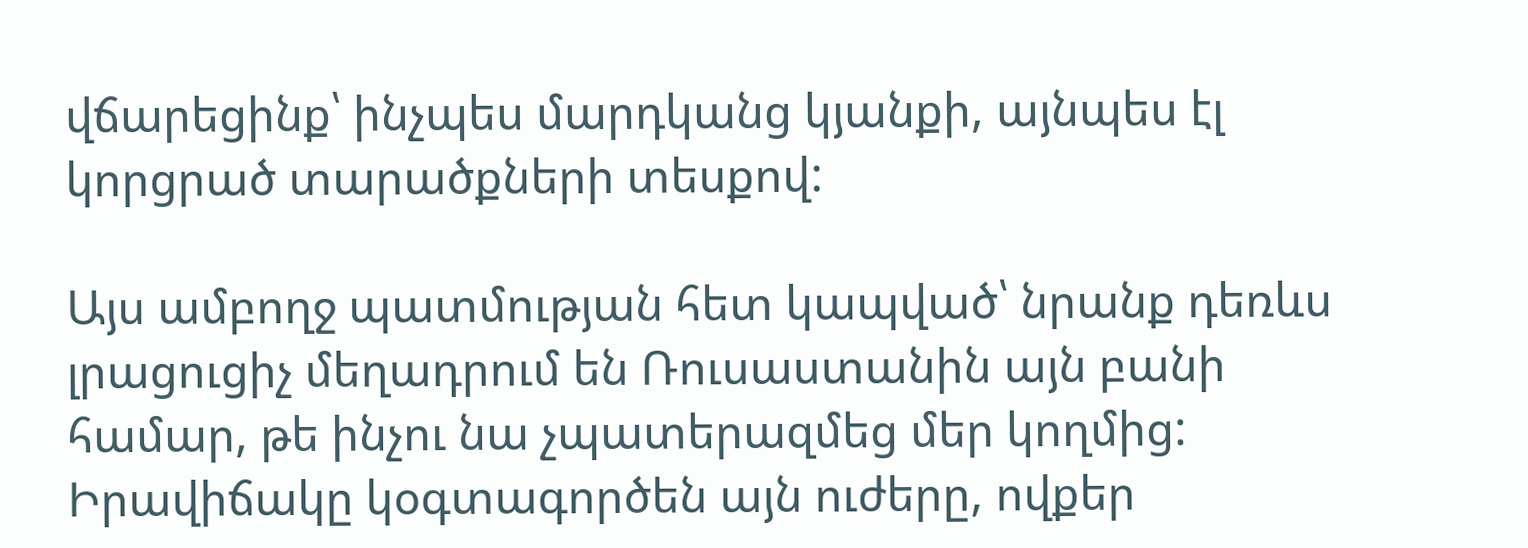վճարեցինք՝ ինչպես մարդկանց կյանքի, այնպես էլ կորցրած տարածքների տեսքով:

Այս ամբողջ պատմության հետ կապված՝ նրանք դեռևս լրացուցիչ մեղադրում են Ռուսաստանին այն բանի համար, թե ինչու նա չպատերազմեց մեր կողմից: Իրավիճակը կօգտագործեն այն ուժերը, ովքեր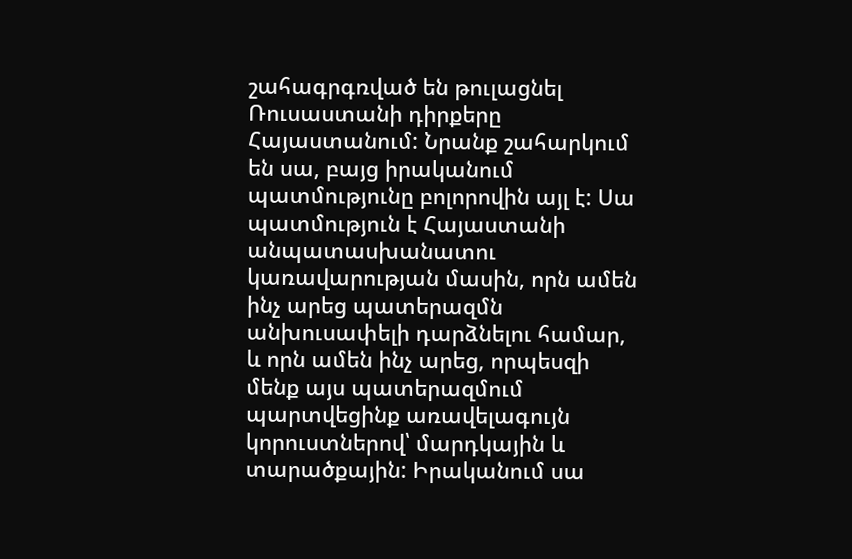շահագրգռված են թուլացնել Ռուսաստանի դիրքերը Հայաստանում: Նրանք շահարկում են սա, բայց իրականում պատմությունը բոլորովին այլ է: Սա պատմություն է Հայաստանի անպատասխանատու կառավարության մասին, որն ամեն ինչ արեց պատերազմն անխուսափելի դարձնելու համար, և որն ամեն ինչ արեց, որպեսզի մենք այս պատերազմում պարտվեցինք առավելագույն կորուստներով՝ մարդկային և տարածքային: Իրականում սա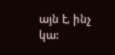այն է, ինչ կա: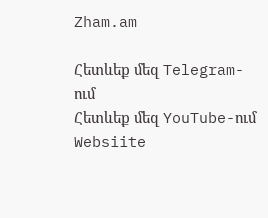Zham.am

Հետևեք մեզ Telegram-ում
Հետևեք մեզ YouTube-ում
Websiite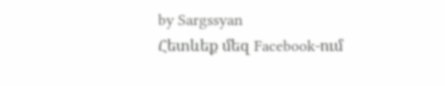by Sargssyan
Հետևեք մեզ Facebook-ում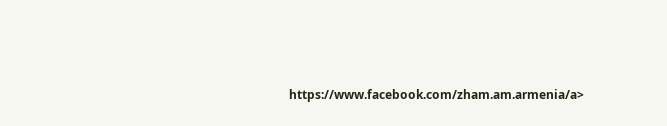https://www.facebook.com/zham.am.armenia/a>